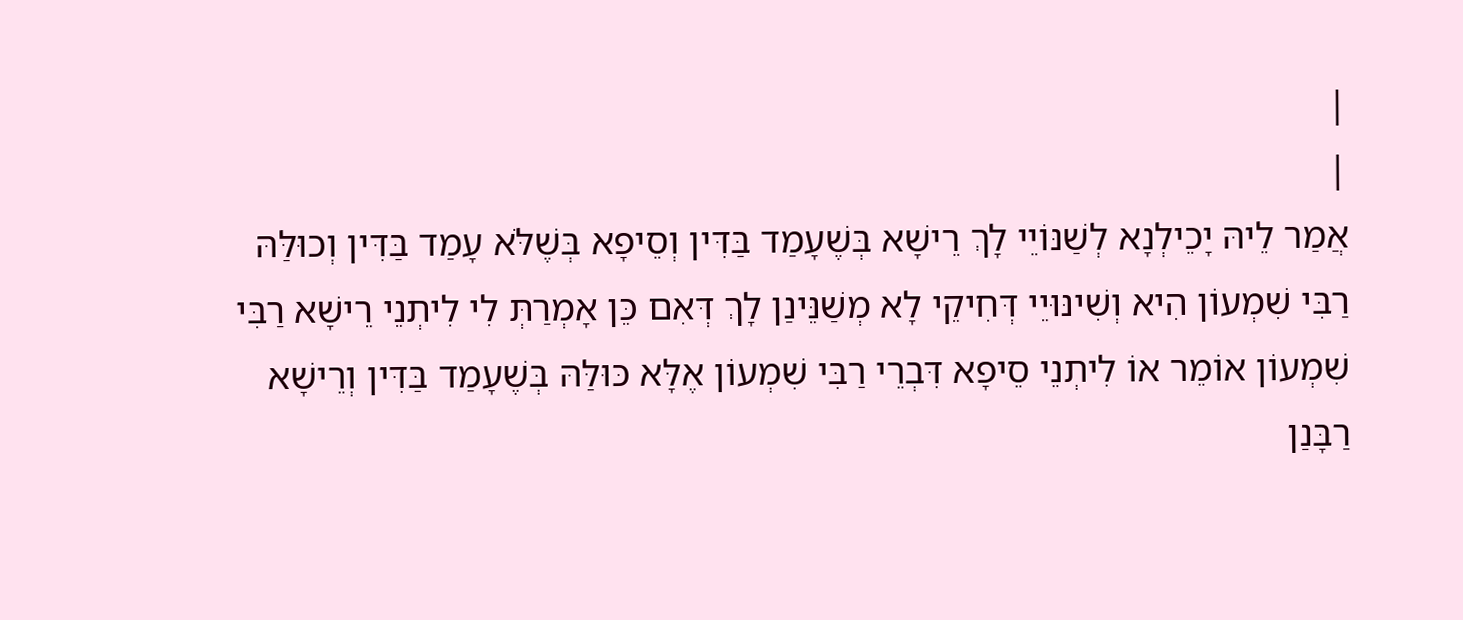|
|
אֲמַר לֵיהּ יָכֵילְנָא לְשַׁנּוֹיֵי לָךְ רֵישָׁא בְּשֶׁעָמַד בַּדִּין וְסֵיפָא בְּשֶׁלֹּא עָמַד בַּדִּין וְכוּלַּהּ רַבִּי שִׁמְעוֹן הִיא וְשִׁינּוּיֵי דְּחִיקֵי לָא מְשַׁנֵּינַן לָךְ דְּאִם כֵּן אָמְרַתְּ לִי לִיתְנֵי רֵישָׁא רַבִּי שִׁמְעוֹן אוֹמֵר אוֹ לִיתְנֵי סֵיפָא דִּבְרֵי רַבִּי שִׁמְעוֹן אֶלָּא כּוּלַּהּ בְּשֶׁעָמַד בַּדִּין וְרֵישָׁא רַבָּנַן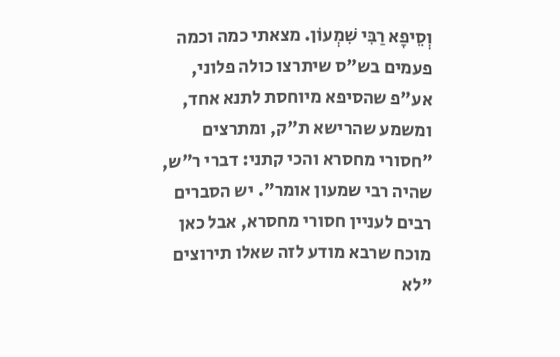וְסֵיפָא רַבִּי שִׁמְעוֹן. מצאתי כמה וכמה פעמים בש"ס שיתרצו כולה פלוני, אע"פ שהסיפא מיוחסת לתנא אחד, ומשמע שהרישא ת"ק, ומתרצים "חסורי מחסרא והכי קתני: דברי ר"ש, שהיה רבי שמעון אומר". יש הסברים רבים לעניין חסורי מחסרא, אבל כאן מוכח שרבא מודע לזה שאלו תירוצים "לא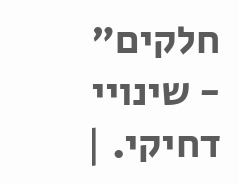חלקים" - שינויי דחיקי. |